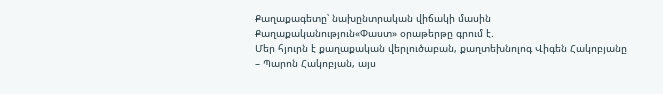Քաղաքագետը՝ նախընտրական վիճակի մասին
Քաղաքականություն«Փաստ» օրաթերթը գրում է.
Մեր հյուրն է քաղաքական վերլուծաբան, քաղտեխնոլոգ Վիգեն Հակոբյանը
– Պարոն Հակոբյան, այս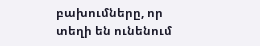բախումները, որ տեղի են ունենում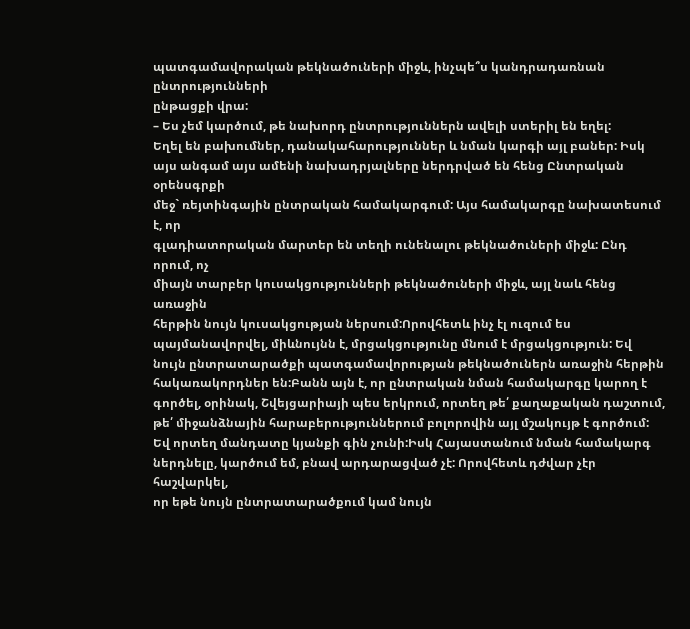պատգամավորական թեկնածուների միջև, ինչպե՞ս կանդրադառնան ընտրությունների
ընթացքի վրա:
– Ես չեմ կարծում, թե նախորդ ընտրություններն ավելի ստերիլ են եղել:
Եղել են բախումներ, դանակահարություններ և նման կարգի այլ բաներ: Իսկ
այս անգամ այս ամենի նախադրյալները ներդրված են հենց Ընտրական օրենսգրքի
մեջ` ռեյտինգային ընտրական համակարգում: Այս համակարգը նախատեսում է, որ
գլադիատորական մարտեր են տեղի ունենալու թեկնածուների միջև: Ընդ որում, ոչ
միայն տարբեր կուսակցությունների թեկնածուների միջև, այլ նաև հենց առաջին
հերթին նույն կուսակցության ներսում:Որովհետև ինչ էլ ուզում ես
պայմանավորվել, միևնույնն է, մրցակցությունը մնում է մրցակցություն: Եվ
նույն ընտրատարածքի պատգամավորության թեկնածուներն առաջին հերթին
հակառակորդներ են:Բանն այն է, որ ընտրական նման համակարգը կարող է
գործել, օրինակ, Շվեյցարիայի պես երկրում, որտեղ թե՛ քաղաքական դաշտում,
թե՛ միջանձնային հարաբերություններում բոլորովին այլ մշակույթ է գործում:
Եվ որտեղ մանդատը կյանքի գին չունի:Իսկ Հայաստանում նման համակարգ
ներդնելը, կարծում եմ, բնավ արդարացված չէ: Որովհետև դժվար չէր հաշվարկել,
որ եթե նույն ընտրատարածքում կամ նույն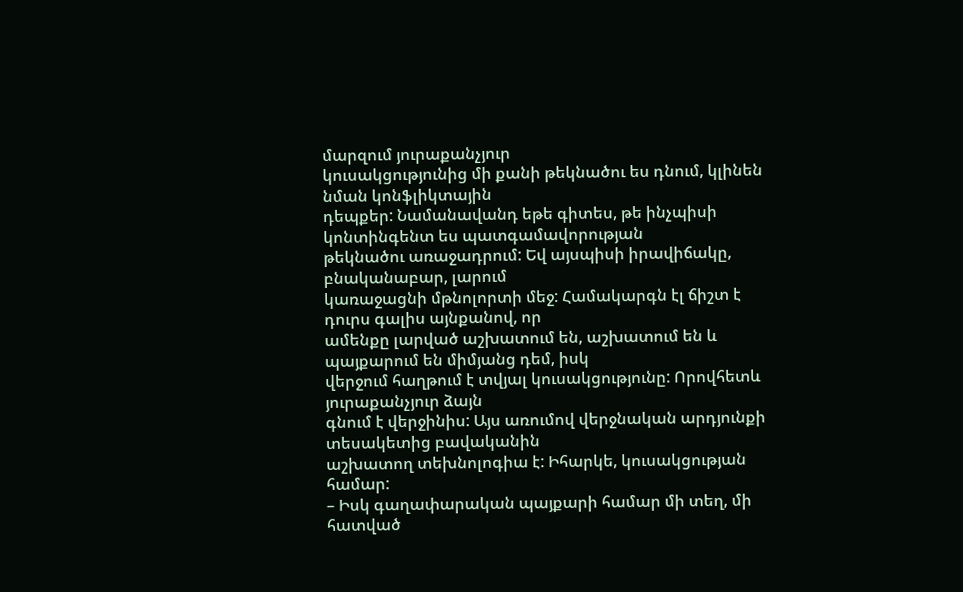մարզում յուրաքանչյուր
կուսակցությունից մի քանի թեկնածու ես դնում, կլինեն նման կոնֆլիկտային
դեպքեր: Նամանավանդ եթե գիտես, թե ինչպիսի կոնտինգենտ ես պատգամավորության
թեկնածու առաջադրում: Եվ այսպիսի իրավիճակը, բնականաբար, լարում
կառաջացնի մթնոլորտի մեջ: Համակարգն էլ ճիշտ է դուրս գալիս այնքանով, որ
ամենքը լարված աշխատում են, աշխատում են և պայքարում են միմյանց դեմ, իսկ
վերջում հաղթում է տվյալ կուսակցությունը: Որովհետև յուրաքանչյուր ձայն
գնում է վերջինիս: Այս առումով վերջնական արդյունքի տեսակետից բավականին
աշխատող տեխնոլոգիա է: Իհարկե, կուսակցության համար:
– Իսկ գաղափարական պայքարի համար մի տեղ, մի հատված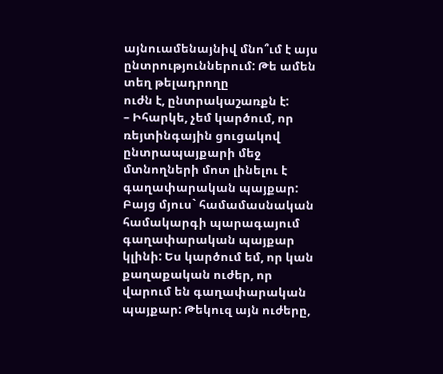այնուամենայնիվ մնո՞ւմ է այս ընտրություններում: Թե ամեն տեղ թելադրողը
ուժն է, ընտրակաշառքն է:
– Իհարկե, չեմ կարծում, որ ռեյտինգային ցուցակով ընտրապայքարի մեջ
մտնողների մոտ լինելու է գաղափարական պայքար: Բայց մյուս` համամասնական
համակարգի պարագայում գաղափարական պայքար կլինի: Ես կարծում եմ, որ կան
քաղաքական ուժեր, որ վարում են գաղափարական պայքար: Թեկուզ այն ուժերը,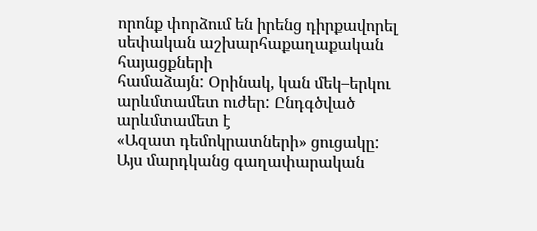որոնք փորձում են իրենց դիրքավորել սեփական աշխարհաքաղաքական հայացքների
համաձայն: Օրինակ, կան մեկ–երկու արևմտամետ ուժեր: Ընդգծված արևմտամետ է
«Ազատ դեմոկրատների» ցուցակը: Այս մարդկանց գաղափարական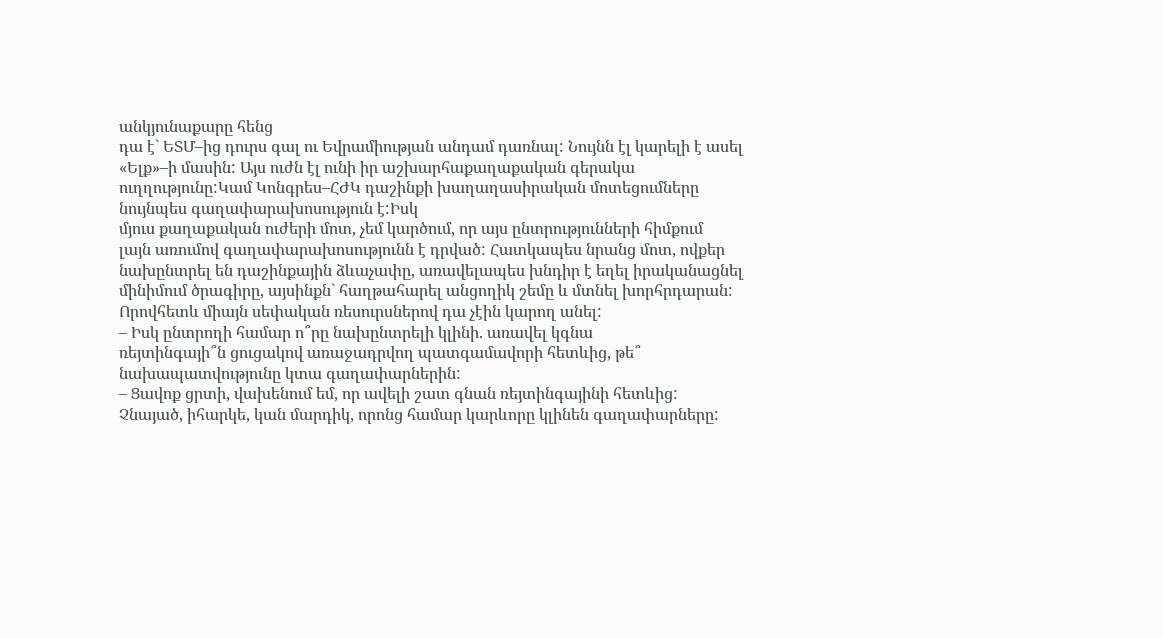անկյունաքարը հենց
դա է` ԵՏՄ–ից դուրս գալ ու Եվրամիության անդամ դառնալ: Նույնն էլ կարելի է ասել «Ելք»–ի մասին: Այս ուժն էլ ունի իր աշխարհաքաղաքական գերակա ուղղությունը:Կամ Կոնգրես–ՀԺԿ դաշինքի խաղաղասիրական մոտեցումները նույնպես գաղափարախոսություն է:Իսկ
մյուս քաղաքական ուժերի մոտ, չեմ կարծում, որ այս ընտրությունների հիմքում
լայն առումով գաղափարախոսությունն է դրված: Հատկապես նրանց մոտ, ովքեր
նախընտրել են դաշինքային ձևաչափը, առավելապես խնդիր է եղել իրականացնել
մինիմում ծրագիրը, այսինքն` հաղթահարել անցողիկ շեմը և մտնել խորհրդարան:
Որովհետև միայն սեփական ռեսուրսներով դա չէին կարող անել:
– Իսկ ընտրողի համար ո՞րը նախընտրելի կլինի. առավել կգնա
ռեյտինգայի՞ն ցուցակով առաջադրվող պատգամավորի հետևից, թե՞
նախապատվությունը կտա գաղափարներին:
– Ցավոք ցրտի, վախենում եմ, որ ավելի շատ գնան ռեյտինգայինի հետևից:
Չնայած, իհարկե, կան մարդիկ, որոնց համար կարևորը կլինեն գաղափարները: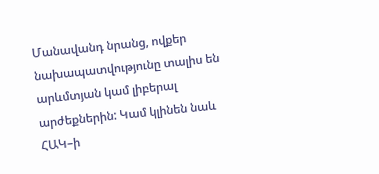Մանավանդ նրանց, ովքեր նախապատվությունը տալիս են արևմտյան կամ լիբերալ
արժեքներին: Կամ կլինեն նաև ՀԱԿ–ի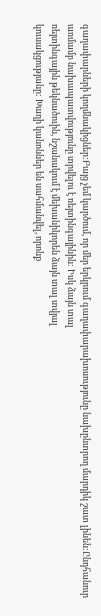գաղափարների կողմնակիցներ:Բայց չեմ կարծում, որ մեր երկրում գաղափարախոսությունը նախընտրող մարդիկ շատ լինեն:Ընդհանուր
առմամբ նախապատվությունը տրվելու է ռեյտինգայինին: Իսկ ձայն տալ
ռեյտինգային թեկնածուին, նշանակում է մեխանիկորեն ձայն տալ տվյալ
կուսակցությանը: Խաղի կանոններ են սահմանվել, որոնք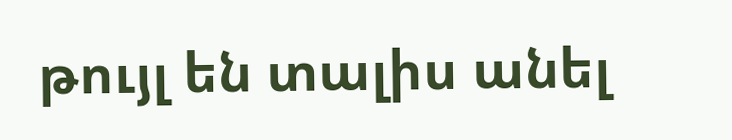թույլ են տալիս անել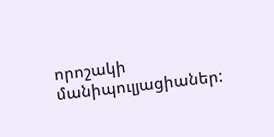որոշակի մանիպուլյացիաներ: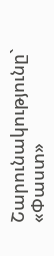Շարունակությունը` «Փաստ»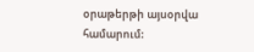օրաթերթի այսօրվա համարում: